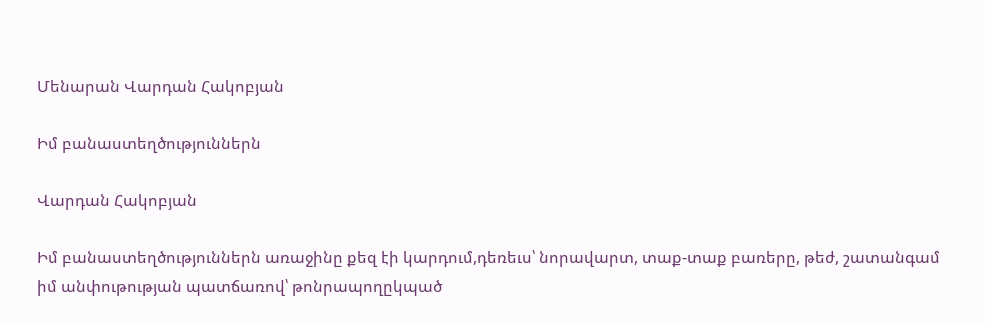Մենարան Վարդան Հակոբյան

Իմ բանաստեղծություններն

Վարդան Հակոբյան

Իմ բանաստեղծություններն առաջինը քեզ էի կարդում,դեռեւս՝ նորավարտ, տաք-տաք բառերը, թեժ, շատանգամ իմ անփութության պատճառով՝ թոնրապողըկպած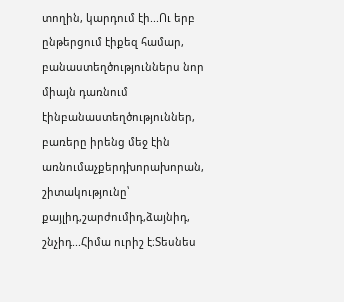տողին, կարդում էի...Ու երբ ընթերցում էիքեզ համար, բանաստեղծություններս նոր միայն դառնում էինբանաստեղծություններ, բառերը իրենց մեջ էին առնումաչքերդխորախորան, շիտակությունը՝ քայլիդ,շարժումիդ,ձայնիդ, շնչիդ...Հիմա ուրիշ է։Տեսնես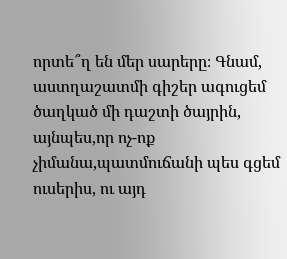որտե՞ղ են մեր սարերը։ Գնամ, աստղաշատմի գիշեր ագուցեմ ծաղկած մի դաշտի ծայրին, այնպես,որ ոչ-ոք չիմանա,պատմուճանի պես գցեմ ուսերիս, ու այդ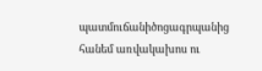պատմուճանիծոցագրպանից հանեմ առվակախոս ու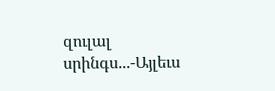զուլալ սրինգս...-Այլեւս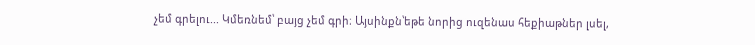չեմ գրելու... Կմեռնեմ՝ բայց չեմ գրի։ Այսինքն՝եթե նորից ուզենաս հեքիաթներ լսել,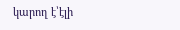կարող է՝էլի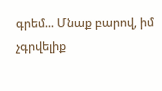գրեմ... Մնաք բարով, իմ չգրվելիք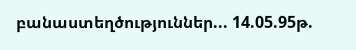բանաստեղծություններ... 14.05.95թ.